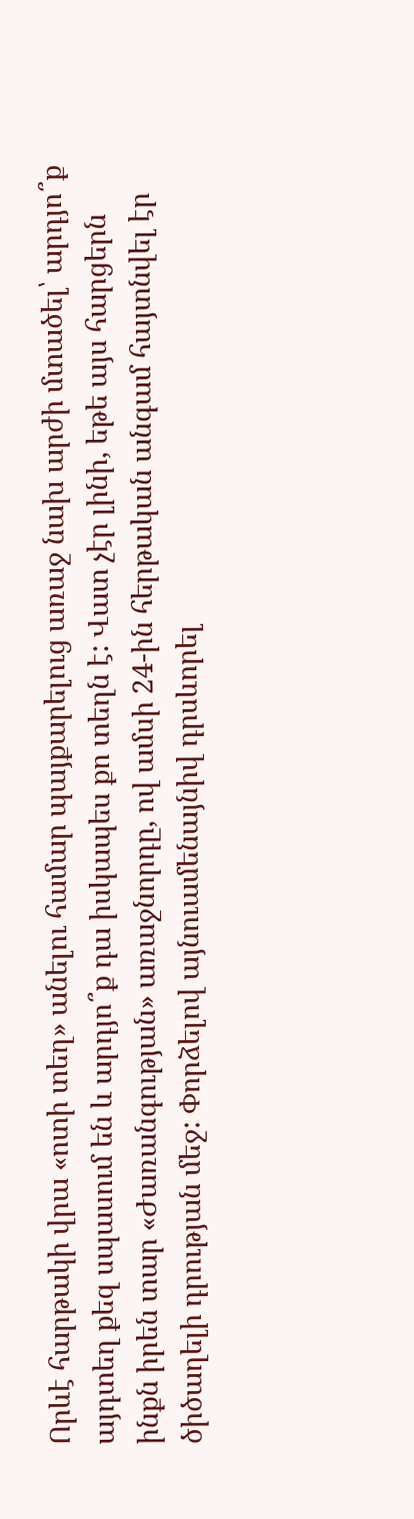Որևէ հարթակի վրա «ոտի տեղ» անելու համար պայքարելուց առաջ նախ արժի մտածել՝ արդյո՞ք այդտեղ քեզ սպասում են և արդյո՞ք դա իսկապես քո տեղն է: Վատ չէր լինի, եթե այս հարցերն ինքն իրեն տար «Ժառանգության» առաջնորդը, ով ամսի 24-ին հերթական անգամ հայտնվել էր ծիծաղելի դրության մեջ: Փորձելով այնուամենայնիվ դրսևորել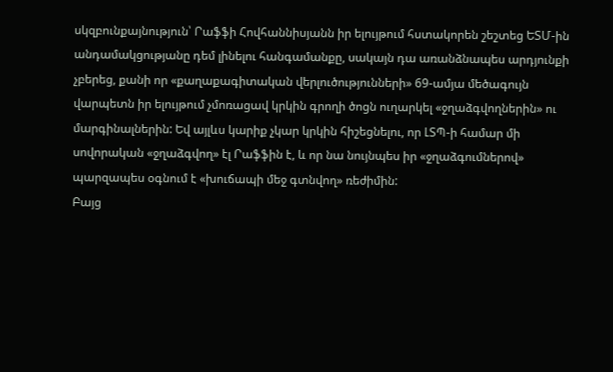սկզբունքայնություն՝ Րաֆֆի Հովհաննիսյանն իր ելույթում հստակորեն շեշտեց ԵՏՄ-ին անդամակցությանը դեմ լինելու հանգամանքը, սակայն դա առանձնապես արդյունքի չբերեց, քանի որ «քաղաքագիտական վերլուծությունների» 69-ամյա մեծագույն վարպետն իր ելույթում չմոռացավ կրկին գրողի ծոցն ուղարկել «ջղաձգվողներին» ու մարգինալներին: Եվ այլևս կարիք չկար կրկին հիշեցնելու, որ ԼՏՊ-ի համար մի սովորական «ջղաձգվող» էլ Րաֆֆին է, և որ նա նույնպես իր «ջղաձգումներով» պարզապես օգնում է «խուճապի մեջ գտնվող» ռեժիմին:
Բայց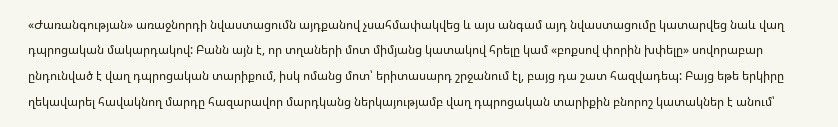«Ժառանգության» առաջնորդի նվաստացումն այդքանով չսահմափակվեց և այս անգամ այդ նվաստացումը կատարվեց նաև վաղ դպրոցական մակարդակով: Բանն այն է, որ տղաների մոտ միմյանց կատակով հրելը կամ «բոքսով փորին խփելը» սովորաբար ընդունված է վաղ դպրոցական տարիքում, իսկ ոմանց մոտ՝ երիտասարդ շրջանում էլ, բայց դա շատ հազվադեպ: Բայց եթե երկիրը ղեկավարել հավակնող մարդը հազարավոր մարդկանց ներկայությամբ վաղ դպրոցական տարիքին բնորոշ կատակներ է անում՝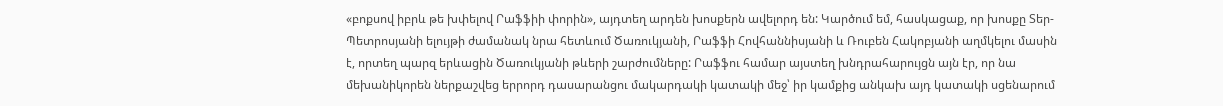«բոքսով իբրև թե խփելով Րաֆֆիի փորին», այդտեղ արդեն խոսքերն ավելորդ են: Կարծում եմ, հասկացաք, որ խոսքը Տեր-Պետրոսյանի ելույթի ժամանակ նրա հետևում Ծառուկյանի, Րաֆֆի Հովհաննիսյանի և Ռուբեն Հակոբյանի աղմկելու մասին է, որտեղ պարզ երևացին Ծառուկյանի թևերի շարժումները: Րաֆֆու համար այստեղ խնդրահարույցն այն էր, որ նա մեխանիկորեն ներքաշվեց երրորդ դասարանցու մակարդակի կատակի մեջ՝ իր կամքից անկախ այդ կատակի սցենարում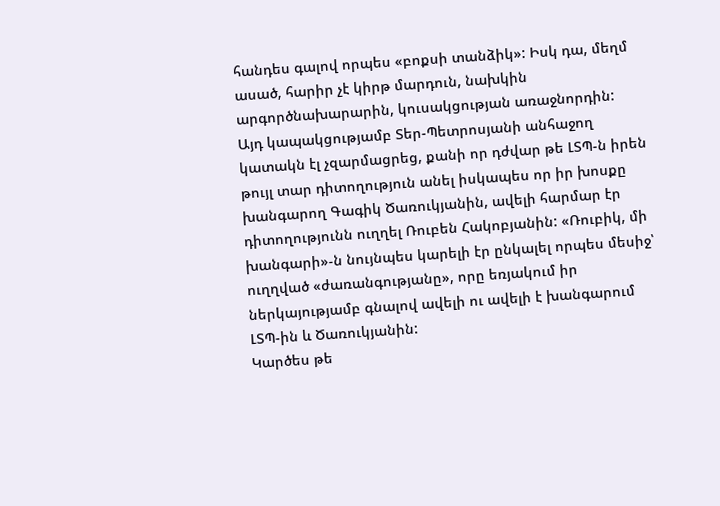հանդես գալով որպես «բոքսի տանձիկ»: Իսկ դա, մեղմ ասած, հարիր չէ կիրթ մարդուն, նախկին արգործնախարարին, կուսակցության առաջնորդին:
Այդ կապակցությամբ Տեր-Պետրոսյանի անհաջող կատակն էլ չզարմացրեց, քանի որ դժվար թե ԼՏՊ-ն իրեն թույլ տար դիտողություն անել իսկապես որ իր խոսքը խանգարող Գագիկ Ծառուկյանին, ավելի հարմար էր դիտողությունն ուղղել Ռուբեն Հակոբյանին: «Ռուբիկ, մի խանգարի»-ն նույնպես կարելի էր ընկալել որպես մեսիջ՝ ուղղված «ժառանգությանը», որը եռյակում իր ներկայությամբ գնալով ավելի ու ավելի է խանգարում ԼՏՊ-ին և Ծառուկյանին:
Կարծես թե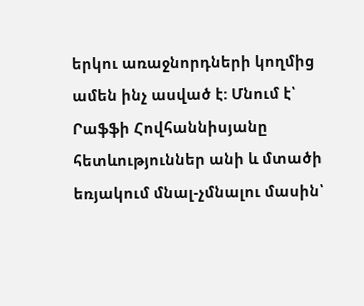երկու առաջնորդների կողմից ամեն ինչ ասված է: Մնում է՝ Րաֆֆի Հովհաննիսյանը հետևություններ անի և մտածի եռյակում մնալ-չմնալու մասին՝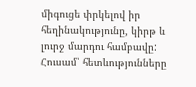միգուցե փրկելով իր հեղինակությունը, կիրթ և լուրջ մարդու համբավը: Հուսամ՝ հետևությունները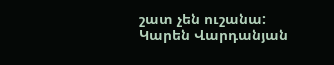շատ չեն ուշանա:
Կարեն Վարդանյան